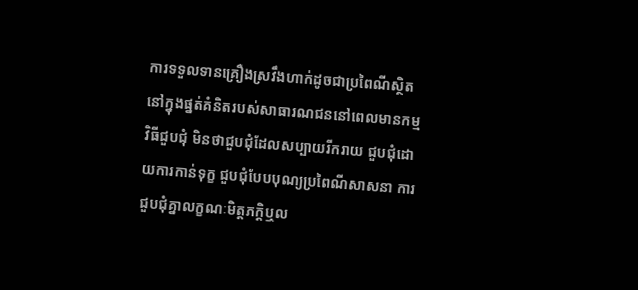ការទទួលទានគ្រឿងស្រវឹងហាក់ដូចជាប្រពៃណីស្ថិតនៅក្នុងផ្នត់គំនិតរបស់សាធារណជននៅពេលមានកម្មវិធីជួបជុំ មិនថាជួបជុំដែលសប្បាយរីករាយ ជួបជុំដោយការកាន់ទុក្ខ ជួបជុំបែបបុណ្យប្រពៃណីសាសនា ការជួបជុំគ្នាលក្ខណៈមិត្តភក្តិឬល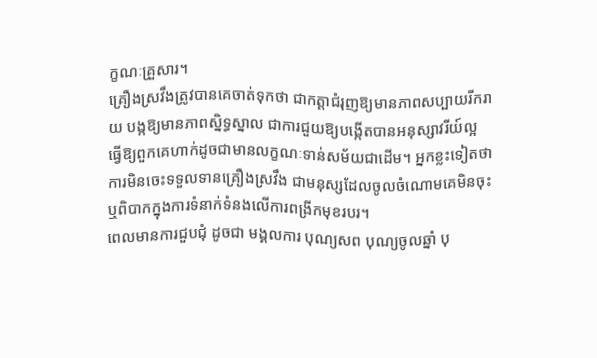ក្ខណៈគ្រួសារ។
គ្រឿងស្រវឹងត្រូវបានគេចាត់ទុកថា ជាកត្តាជំរុញឱ្យមានភាពសប្បាយរីករាយ បង្កឱ្យមានភាពស្និទ្ធស្នាល ជាការជួយឱ្យបង្កើតបានអនុស្សាវរីយ៍ល្អ ធ្វើឱ្យពួកគេហាក់ដូចជាមានលក្ខណៈទាន់សម័យជាដើម។ អ្នកខ្លះទៀតថា ការមិនចេះទទួលទានគ្រឿងស្រវឹង ជាមនុស្សដែលចូលចំណោមគេមិនចុះឬពិបាកក្នុងការទំនាក់ទំនងលើការពង្រីកមុខរបរ។
ពេលមានការជួបជុំ ដូចជា មង្គលការ បុណ្យសព បុណ្យចូលឆ្នាំ បុ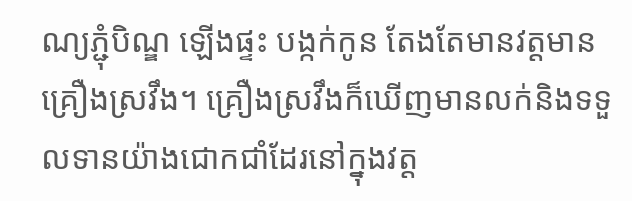ណ្យភ្ជុំបិណ្ឌ ឡើងផ្ទះ បង្កក់កូន តែងតែមានវត្តមានគ្រឿងស្រវឹង។ គ្រឿងស្រវឹងក៏ឃើញមានលក់និងទទួលទានយ៉ាងជោកជាំដែរនៅក្នុងវត្ត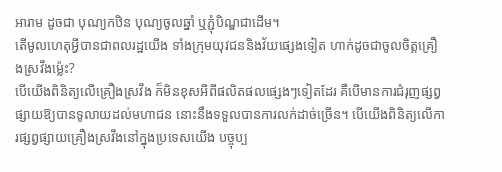អារាម ដូចជា បុណ្យកឋិន បុណ្យចូលឆ្នាំ ឬភ្ជុំបិណ្ឌជាដើម។
តើមូលហេតុអ្វីបានជាពលរដ្ឋយើង ទាំងក្រុមយុវជននិងវ័យផ្សេងទៀត ហាក់ដូចជាចូលចិត្តគ្រឿងស្រវឹងម៉្លេះ?
បើយើងពិនិត្យលើគ្រឿងស្រវឹង ក៏មិនខុសអីពីផលិតផលផ្សេងៗទៀតដែរ គឺបើមានការជំរុញផ្សព្វផ្សាយឱ្យបានទូលាយដល់មហាជន នោះនឹងទទួលបានការលក់ដាច់ច្រើន។ បើយើងពិនិត្យលើការផ្សព្វផ្សាយគ្រឿងស្រវឹងនៅក្នុងប្រទេសយើង បច្ចុប្ប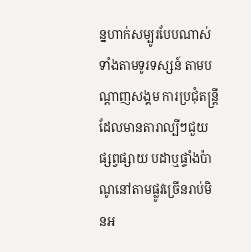ន្នហាក់សម្បូរបែបណាស់ ទាំងតាមទូរទស្សន៍ តាមបណ្តាញសង្គម ការប្រជុំតន្ត្រីដែលមានតារាល្បីៗជួយផ្សព្វផ្សាយ បដាឬផ្ទាំងប៉ាណូនៅតាមផ្លូវច្រើនរាប់មិនអ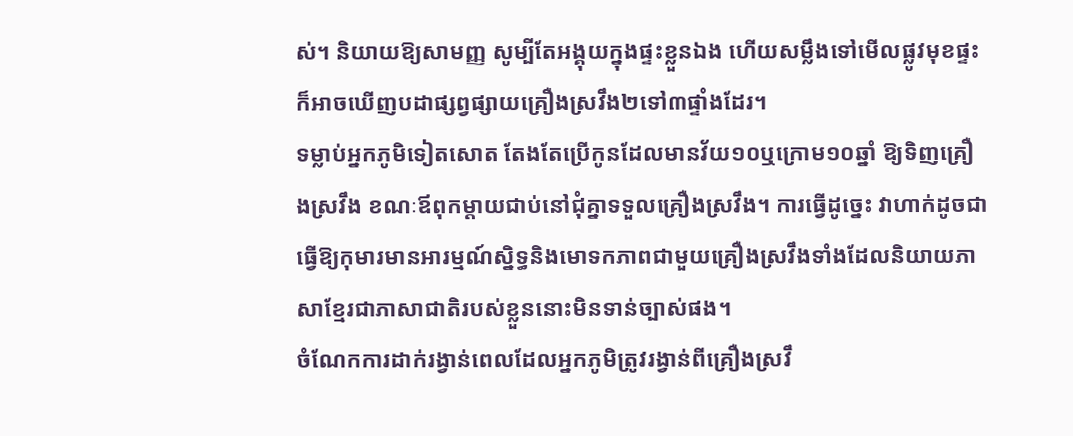ស់។ និយាយឱ្យសាមញ្ញ សូម្បីតែអង្គុយក្នុងផ្ទះខ្លួនឯង ហើយសម្លឹងទៅមើលផ្លូវមុខផ្ទះ ក៏អាចឃើញបដាផ្សព្វផ្សាយគ្រឿងស្រវឹង២ទៅ៣ផ្ទាំងដែរ។
ទម្លាប់អ្នកភូមិទៀតសោត តែងតែប្រើកូនដែលមានវ័យ១០ឬក្រោម១០ឆ្នាំ ឱ្យទិញគ្រឿងស្រវឹង ខណៈឪពុកម្តាយជាប់នៅជុំគ្នាទទួលគ្រឿងស្រវឹង។ ការធ្វើដូច្នេះ វាហាក់ដូចជាធ្វើឱ្យកុមារមានអារម្មណ៍ស្និទ្ធនិងមោទកភាពជាមួយគ្រឿងស្រវឹងទាំងដែលនិយាយភាសាខ្មែរជាភាសាជាតិរបស់ខ្លួននោះមិនទាន់ច្បាស់ផង។
ចំណែកការដាក់រង្វាន់ពេលដែលអ្នកភូមិត្រូវរង្វាន់ពីគ្រឿងស្រវឹ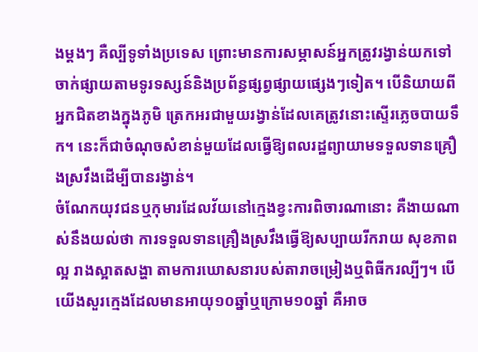ងម្តងៗ គឺល្បីទូទាំងប្រទេស ព្រោះមានការសម្ភាសន៍អ្នកត្រូវរង្វាន់យកទៅចាក់ផ្សាយតាមទូរទស្សន៍និងប្រព័ន្ធផ្សព្វផ្សាយផ្សេងៗទៀត។ បើនិយាយពីអ្នកជិតខាងក្នុងភូមិ ត្រេកអរជាមួយរង្វាន់ដែលគេត្រូវនោះស្ទើរភ្លេចបាយទឹក។ នេះក៏ជាចំណុចសំខាន់មួយដែលធ្វើឱ្យពលរដ្ឋព្យាយាមទទួលទានគ្រឿងស្រវឹងដើម្បីបានរង្វាន់។
ចំណែកយុវជនឬកុមារដែលវ័យនៅក្មេងខ្វះការពិចារណានោះ គឺងាយណាស់នឹងយល់ថា ការទទួលទានគ្រឿងស្រវឹងធ្វើឱ្យសប្បាយរីករាយ សុខភាពល្អ រាងស្អាតសង្ហា តាមការឃោសនារបស់តារាចម្រៀងឬពិធីករល្បីៗ។ បើយើងសួរក្មេងដែលមានអាយុ១០ឆ្នាំឬក្រោម១០ឆ្នាំ គឺអាច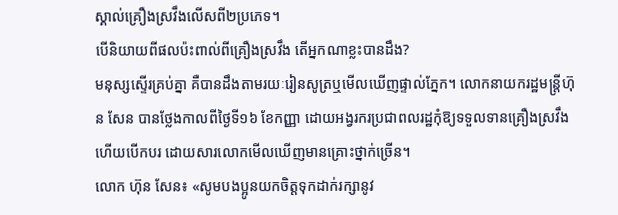ស្គាល់គ្រឿងស្រវឹងលើសពី២ប្រភេទ។
បើនិយាយពីផលប៉ះពាល់ពីគ្រឿងស្រវឹង តើអ្នកណាខ្លះបានដឹង?
មនុស្សស្ទើរគ្រប់គ្នា គឺបានដឹងតាមរយៈរៀនសូត្រឬមើលឃើញផ្ទាល់ភ្នែក។ លោកនាយករដ្ឋមន្ត្រីហ៊ុន សែន បានថ្លែងកាលពីថ្ងៃទី១៦ ខែកញ្ញា ដោយអង្វរករប្រជាពលរដ្ឋកុំឱ្យទទួលទានគ្រឿងស្រវឹងហើយបើកបរ ដោយសារលោកមើលឃើញមានគ្រោះថ្នាក់ច្រើន។
លោក ហ៊ុន សែន៖ «សូមបងប្អូនយកចិត្តទុកដាក់រក្សានូវ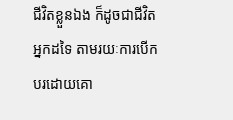ជីវិតខ្លួនឯង ក៏ដូចជាជីវិតអ្នកដទៃ តាមរយៈការបើកបរដោយគោ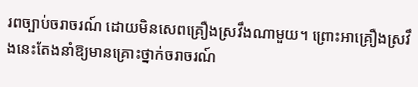រពច្បាប់ចរាចរណ៍ ដោយមិនសេពគ្រឿងស្រវឹងណាមួយ។ ព្រោះអាគ្រឿងស្រវឹងនេះតែងនាំឱ្យមានគ្រោះថ្នាក់ចរាចរណ៍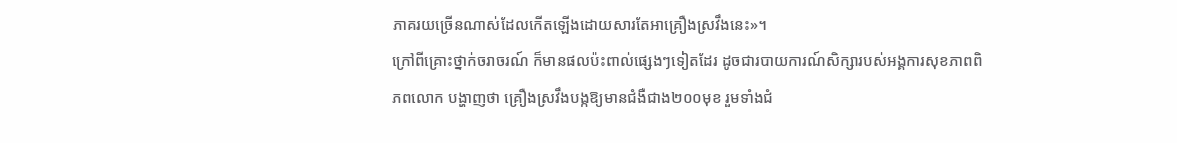ភាគរយច្រើនណាស់ដែលកើតឡើងដោយសារតែអាគ្រឿងស្រវឹងនេះ»។
ក្រៅពីគ្រោះថ្នាក់ចរាចរណ៍ ក៏មានផលប៉ះពាល់ផ្សេងៗទៀតដែរ ដូចជារបាយការណ៍សិក្សារបស់អង្គការសុខភាពពិភពលោក បង្ហាញថា គ្រឿងស្រវឹងបង្កឱ្យមានជំងឺជាង២០០មុខ រួមទាំងជំ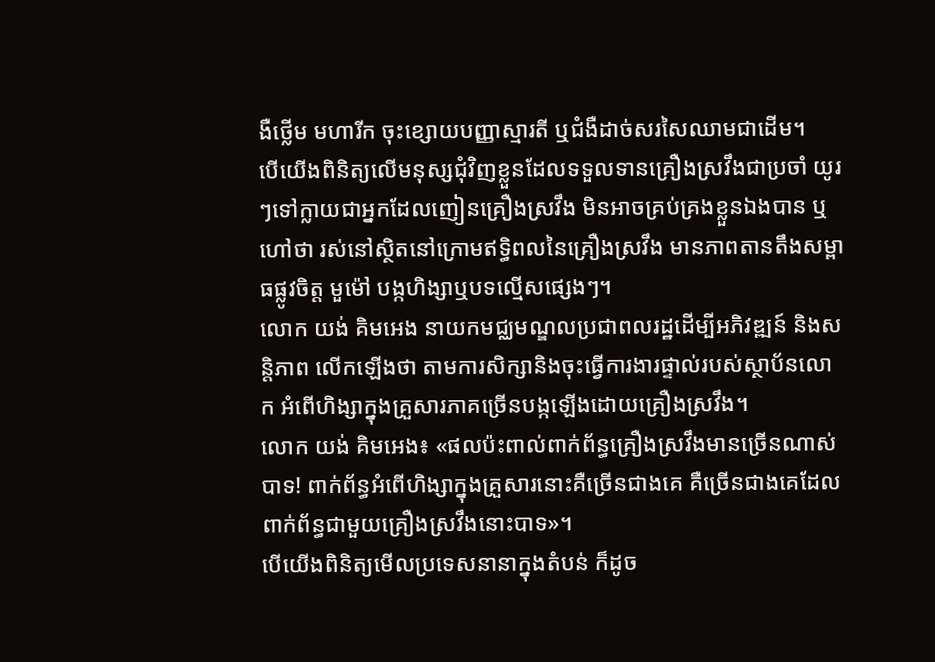ងឺថ្លើម មហារីក ចុះខ្សោយបញ្ញាស្មារតី ឬជំងឺដាច់សរសៃឈាមជាដើម។
បើយើងពិនិត្យលើមនុស្សជុំវិញខ្លួនដែលទទួលទានគ្រឿងស្រវឹងជាប្រចាំ យូរៗទៅក្លាយជាអ្នកដែលញៀនគ្រឿងស្រវឹង មិនអាចគ្រប់គ្រងខ្លួនឯងបាន ឬហៅថា រស់នៅស្ថិតនៅក្រោមឥទ្ធិពលនៃគ្រឿងស្រវឹង មានភាពតានតឹងសម្ពាធផ្លូវចិត្ត មួម៉ៅ បង្កហិង្សាឬបទល្មើសផ្សេងៗ។
លោក យង់ គិមអេង នាយកមជ្ឈមណ្ឌលប្រជាពលរដ្ឋដើម្បីអភិវឌ្ឍន៍ និងសន្តិភាព លើកឡើងថា តាមការសិក្សានិងចុះធ្វើការងារផ្ទាល់របស់ស្ថាប័នលោក អំពើហិង្សាក្នុងគ្រួសារភាគច្រើនបង្កឡើងដោយគ្រឿងស្រវឹង។
លោក យង់ គិមអេង៖ «ផលប៉ះពាល់ពាក់ព័ន្ធគ្រឿងស្រវឹងមានច្រើនណាស់បាទ! ពាក់ព័ន្ធអំពើហិង្សាក្នុងគ្រួសារនោះគឺច្រើនជាងគេ គឺច្រើនជាងគេដែលពាក់ព័ន្ធជាមួយគ្រឿងស្រវឹងនោះបាទ»។
បើយើងពិនិត្យមើលប្រទេសនានាក្នុងតំបន់ ក៏ដូច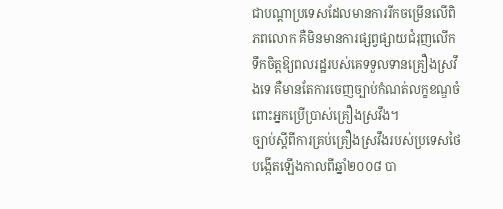ជាបណ្តាប្រទេសដែលមានការរីកចម្រើនលើពិភពលោក គឺមិនមានការផ្សព្វផ្សាយជំរុញលើកទឹកចិត្តឱ្យពលរដ្ឋរបស់គេទទួលទានគ្រឿងស្រវឹងទេ គឺមានតែការចេញច្បាប់កំណត់លក្ខខណ្ឌចំពោះអ្នកប្រើប្រាស់គ្រឿងស្រវឹង។
ច្បាប់ស្តីពីការគ្រប់គ្រឿងស្រវឹងរបស់ប្រទេសថៃបង្កើតឡើងកាលពីឆ្នាំ២០០៨ បា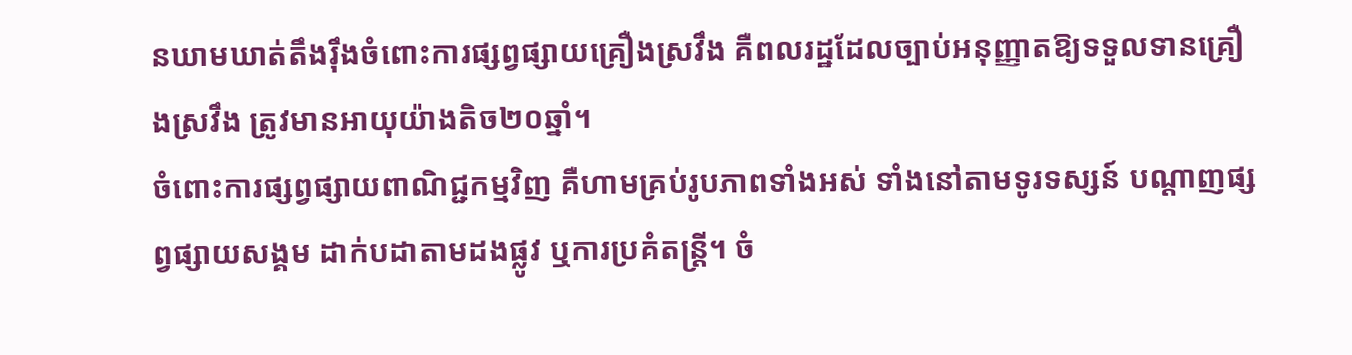នឃាមឃាត់តឹងរ៉ឹងចំពោះការផ្សព្វផ្សាយគ្រឿងស្រវឹង គឺពលរដ្ឋដែលច្បាប់អនុញ្ញាតឱ្យទទួលទានគ្រឿងស្រវឹង ត្រូវមានអាយុយ៉ាងតិច២០ឆ្នាំ។
ចំពោះការផ្សព្វផ្សាយពាណិជ្ជកម្មវិញ គឺហាមគ្រប់រូបភាពទាំងអស់ ទាំងនៅតាមទូរទស្សន៍ បណ្តាញផ្សព្វផ្សាយសង្គម ដាក់បដាតាមដងផ្លូវ ឬការប្រគំតន្ត្រី។ ចំ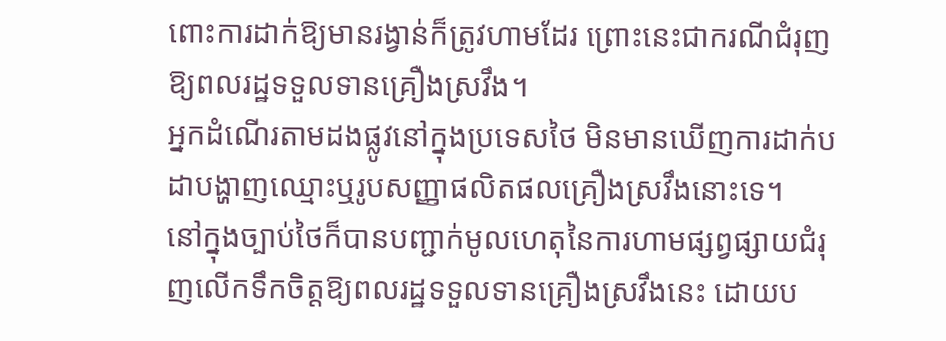ពោះការដាក់ឱ្យមានរង្វាន់ក៏ត្រូវហាមដែរ ព្រោះនេះជាករណីជំរុញឱ្យពលរដ្ឋទទួលទានគ្រឿងស្រវឹង។
អ្នកដំណើរតាមដងផ្លូវនៅក្នុងប្រទេសថៃ មិនមានឃើញការដាក់បដាបង្ហាញឈ្មោះឬរូបសញ្ញាផលិតផលគ្រឿងស្រវឹងនោះទេ។
នៅក្នុងច្បាប់ថៃក៏បានបញ្ជាក់មូលហេតុនៃការហាមផ្សព្វផ្សាយជំរុញលើកទឹកចិត្តឱ្យពលរដ្ឋទទួលទានគ្រឿងស្រវឹងនេះ ដោយប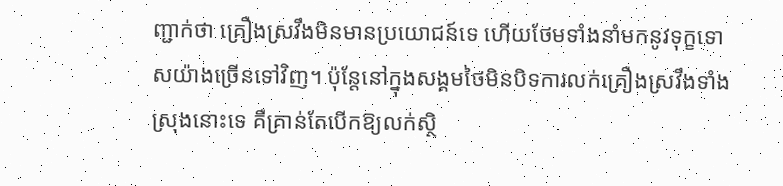ញ្ជាក់ថា គ្រឿងស្រវឹងមិនមានប្រយោជន៍ទេ ហើយថែមទាំងនាំមកនូវទុក្ខទោសយ៉ាងច្រើនទៅវិញ។ ប៉ុន្តែនៅក្នុងសង្គមថៃមិនបិទការលក់គ្រឿងស្រវឹងទាំងស្រុងនោះទេ គឺគ្រាន់តែបើកឱ្យលក់ស្ថិ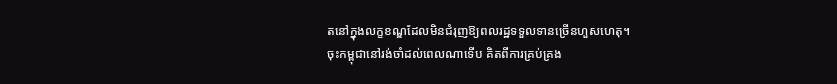តនៅក្នុងលក្ខខណ្ឌដែលមិនជំរុញឱ្យពលរដ្ឋទទួលទានច្រើនហួសហេតុ។
ចុះកម្ពុជានៅរង់ចាំដល់ពេលណាទើប គិតពីការគ្រប់គ្រង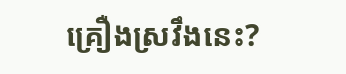គ្រឿងស្រវឹងនេះ?